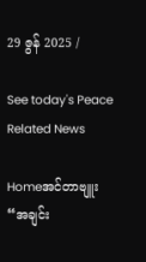29 ဇွန် 2025 /

See today's Peace Related News

Homeအင်တာဗျူး“အချင်း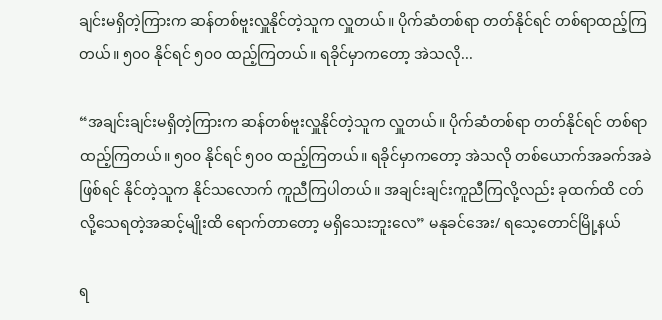ချင်းမရှိတဲ့ကြားက ဆန်တစ်ဗူးလှူနိုင်တဲ့သူက လှူတယ်။ ပိုက်ဆံတစ်ရာ တတ်နိုင်ရင် တစ်ရာထည့်ကြတယ်။ ၅၀၀ နိုင်ရင် ၅၀၀ ထည့်ကြတယ်။ ရခိုင်မှာကတော့ အဲသလို...

“အချင်းချင်းမရှိတဲ့ကြားက ဆန်တစ်ဗူးလှူနိုင်တဲ့သူက လှူတယ်။ ပိုက်ဆံတစ်ရာ တတ်နိုင်ရင် တစ်ရာထည့်ကြတယ်။ ၅၀၀ နိုင်ရင် ၅၀၀ ထည့်ကြတယ်။ ရခိုင်မှာကတော့ အဲသလို တစ်ယောက်အခက်အခဲဖြစ်ရင် နိုင်တဲ့သူက နိုင်သလောက် ကူညီကြပါတယ်။ အချင်းချင်းကူညီကြလို့လည်း ခုထက်ထိ ငတ်လို့သေရတဲ့အဆင့်မျိုးထိ ရောက်တာတော့ မရှိသေးဘူးလေ” မနုခင်အေး/ ရသေ့တောင်မြို့နယ်

ရ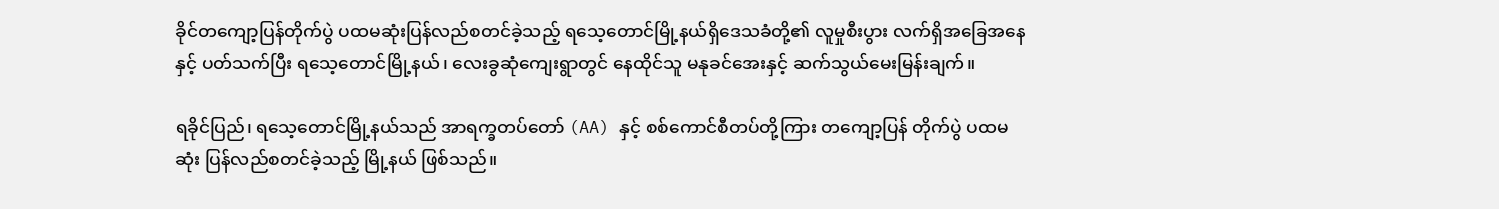ခိုင်တကျော့ပြန်တိုက်ပွဲ ပထမဆုံးပြန်လည်စတင်ခဲ့သည့် ရသေ့တောင်မြို့နယ်ရှိဒေသခံတို့၏ လူမှုစီးပွား လက်ရှိအခြေအနေနှင့် ပတ်သက်ပြီး ရသေ့တောင်မြို့နယ်၊ လေးခွဆုံကျေးရွာတွင် နေထိုင်သူ မနုခင်အေးနှင့် ဆက်သွယ်မေးမြန်းချက်။

ရခိုင်ပြည်၊ ရသေ့တောင်မြို့နယ်သည် အာရက္ခတပ်တော် (AA) နှင့် စစ်ကောင်စီတပ်တို့ကြား တကျော့ပြန် တိုက်ပွဲ ပထမဆုံး ပြန်လည်စတင်ခဲ့သည့် မြို့နယ် ဖြစ်သည်။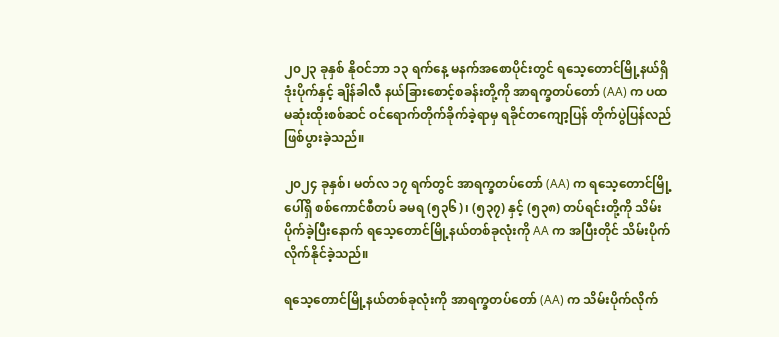၂၀၂၃ ခုနှစ် နိုဝင်ဘာ ၁၃ ရက်နေ့ မနက်အစောပိုင်းတွင် ရသေ့တောင်မြို့နယ်ရှိ ဒုံးပိုက်နှင့် ချိန်ခါလီ နယ်ခြားစောင့်စခန်းတို့ကို အာရက္ခတပ်တော် (AA) က ပထမဆုံးထိုးစစ်ဆင် ဝင်ရောက်တိုက်ခိုက်ခဲ့ရာမှ ရခိုင်တကျော့ပြန် တိုက်ပွဲပြန်လည် ဖြစ်ပွားခဲ့သည်။

၂၀၂၄ ခုနှစ်၊ မတ်လ ၁၇ ရက်တွင် အာရက္ခတပ်တော် (AA) က ရသေ့တောင်မြို့ပေါ်ရှိ စစ်ကောင်စီတပ် ခမရ (၅၃၆)၊ (၅၃၇) နှင့် (၅၃၈) တပ်ရင်းတို့ကို သိမ်းပိုက်ခဲ့ပြီးနောက် ရသေ့တောင်မြို့နယ်တစ်ခုလုံးကို AA က အပြီးတိုင် သိမ်းပိုက်လိုက်နိုင်ခဲ့သည်။

ရသေ့တောင်မြို့နယ်တစ်ခုလုံးကို အာရက္ခတပ်တော် (AA) က သိမ်းပိုက်လိုက်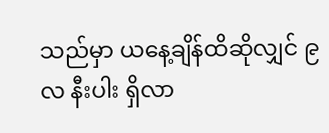သည်မှာ ယနေ့ချိန်ထိဆိုလျှင် ၉ လ နီးပါး ရှိလာ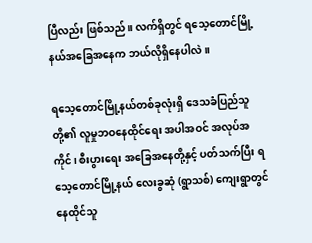ပြီလည်း ဖြစ်သည်။ လက်ရှိတွင် ရသေ့တောင်မြို့နယ်အခြေအနေက ဘယ်လိုရှိနေပါလဲ။

ရသေ့တောင်မြို့နယ်တစ်ခုလုံးရှိ ဒေသခံပြည်သူတို့၏ လူမှုဘဝနေထိုင်ရေး အပါအဝင် အလုပ်အကိုင်၊ စီးပွားရေး အခြေအနေတို့နှင့် ပတ်သက်ပြီး ရသေ့တောင်မြို့နယ် လေးခွဆုံ (ရွာသစ်) ကျေးရွာတွင် နေထိုင်သူ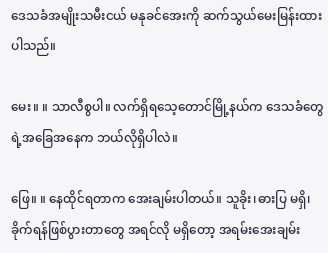ဒေသခံအမျိုးသမီးငယ် မနုခင်အေးကို ဆက်သွယ်မေးမြန်းထားပါသည်။

မေး။ ။ သာလီစွပါ။ လက်ရှိရသေ့တောင်မြို့နယ်က ဒေသခံတွေရဲ့အခြေအနေက ဘယ်လိုရှိပါလဲ။

ဖြေ။ ။ နေထိုင်ရတာက အေးချမ်းပါတယ်။ သူခိုး၊ဓားပြ မရှိ၊ ခိုက်ရန်ဖြစ်ပွားတာတွေ အရင်လို မရှိတော့ အရမ်းအေးချမ်း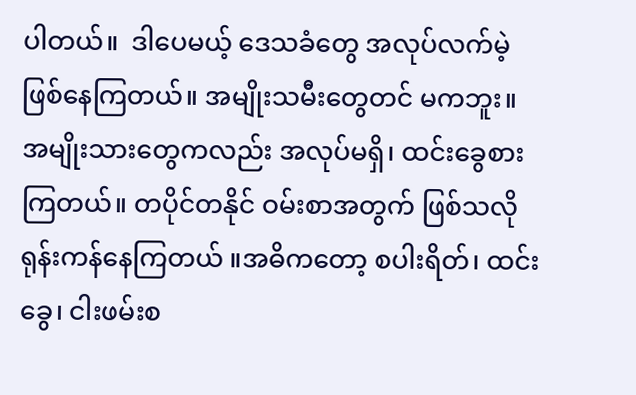ပါတယ်။  ဒါပေမယ့် ဒေသခံတွေ အလုပ်လက်မဲ့ ဖြစ်နေကြတယ်။ အမျိုးသမီးတွေတင် မကဘူး။ အမျိုးသားတွေကလည်း အလုပ်မရှိ၊ ထင်းခွေစားကြတယ်။ တပိုင်တနိုင် ဝမ်းစာအတွက် ဖြစ်သလို ရုန်းကန်နေကြတယ် ။အဓိကတော့ စပါးရိတ်၊ ထင်းခွေ၊ ငါးဖမ်းစ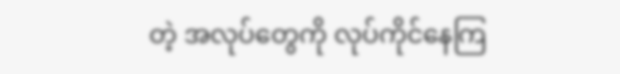တဲ့ အလုပ်တွေကို လုပ်ကိုင်နေကြ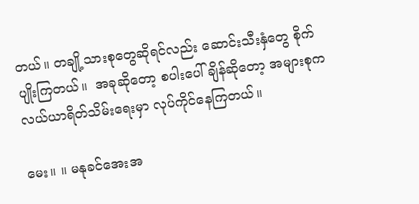တယ်။ တချို့သားစုတွေဆိုရင်လည်း ဆောင်းသီးနှံတွေ စိုက်ပျိုးကြတယ်။  အခုဆိုတော့ စပါးပေါ်ချိန်ဆိုတော့ အများစုက လယ်ယာရိတ်သိမ်းရေးမှာ လုပ်ကိုင်နေကြတယ်။

မေး။ ။ မနုခင်အေးအ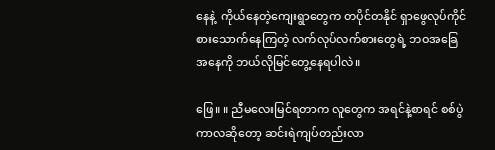နေနဲ့  ကိုယ်နေတဲ့ကျေးရွာတွေက တပိုင်တနိုင် ရှာဖွေလုပ်ကိုင်စားသောက်နေကြတဲ့ လက်လုပ်လက်စားတွေရဲ့ ဘဝအခြေအနေကို ဘယ်လိုမြင်တွေ့နေရပါလဲ။

ဖြေ။ ။ ညီမလေးမြင်ရတာက လူတွေက အရင်နဲ့စာရင် စစ်ပွဲကာလဆိုတော့ ဆင်းရဲကျပ်တည်းလာ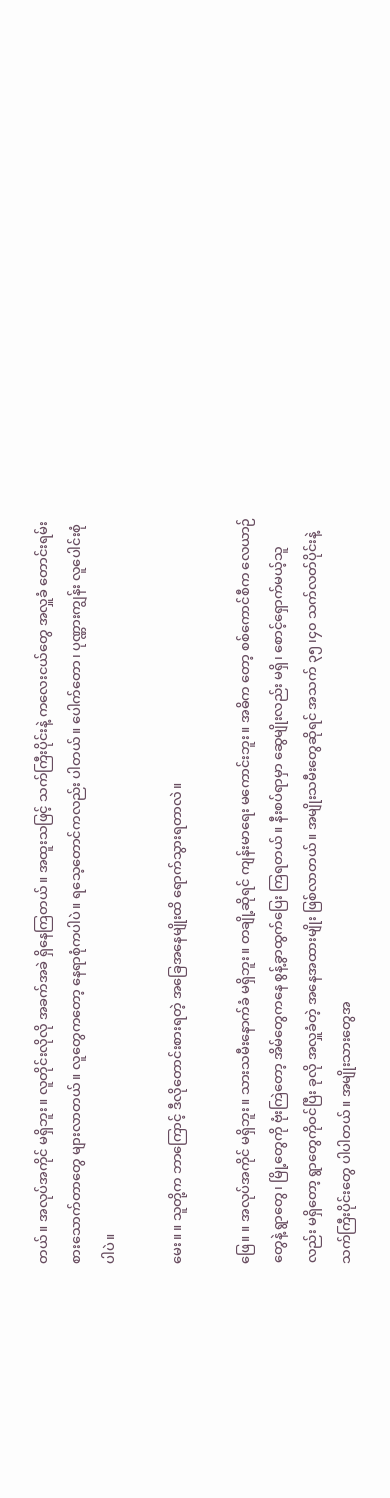တယ်။ အလုပ်အကိုင် မရှိဘူး။ လူတိုင်းလိုလို အခက်အခဲ ရှိနေကြတယ်။ အထူးသဖြင့် သက်ကြီးပိုင်းနဲ့ ကလေးငယ်တွေ အလှူခံ တောင်းရမ်းစားသောက်တာတွေ များလာတယ်။ လူတွေကတော့ နေရာစုံကပါပဲ။ ရသေ့တောင်ကလည်း ပါတယ်။ ပေါက်တော၊ ပုဏ္ဏားကျွန်း လူပေါင်းစုံပါပဲ။

မေး။ ။ သူတို့က ဘာကြောင့် ဒီလိုတောင်းစားရတဲ့ အခြေအနေမျိုးထိ ရောက်သွားရတာလဲ။

ဖြေ။ ။ အလုပ်အကိုင် မရှိဘူး။ သားသမီးနောက်ခံ မရှိဘူး။ တချို့ဆိုရင် ကျန်းမာရေး မကောင်းဘူး။ အဓိက တော့ စစ်ကောင်စီက လေယာဉ်တွေနဲ့ ရွာတွေ၊ မြို့တွေကို ဗုံးကြဲတော့ အိမ်တွေကနေ စွန့်ခွာထွက်ပြေး ကြရတယ်။ နီးစပ်ရာမှာ ဆွေမျိုးလည်း မရှိ၊ စောင့်ရှောက်မယ့်သူလည်း မရှိတော့ ရွာတွေကိုဝင်ပြီး ခုလို အလှူခံတဲ့ အနေအထားမျိုး ဖြစ်လာတယ်။ အမျိုးသမီးတွေဆိုရင် အသက် ၃၅ ၊၄၀ သက်လတ်ပိုင်းနဲ့ သက်ကြီးပိုင်းတွေ ပါပါတယ်။ အမျိုးသားတွေအ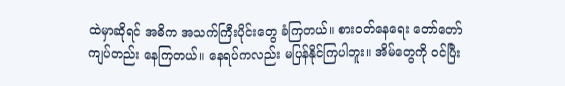ထဲမှာဆိုရင် အဓိက အသက်ကြီးပိုင်းတွေ ခံကြတယ်။ စားဝတ်နေရေး တော်တော်ကျပ်တည်း နေကြတယ်။ နေရပ်ကလည်း မပြန်နိုင်ကြပါဘူး။ အိမ်တွေကို ဝင်ပြီး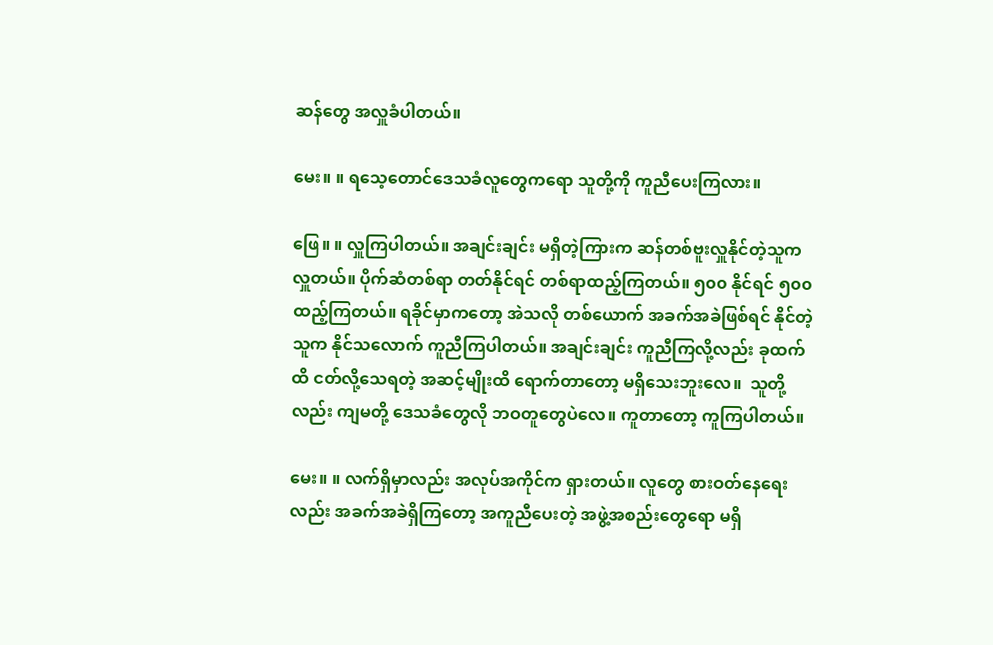ဆန်တွေ အလှူခံပါတယ်။

မေး။ ။ ရသေ့တောင်ဒေသခံလူတွေကရော သူတို့ကို ကူညီပေးကြလား။

ဖြေ။ ။ လှူကြပါတယ်။ အချင်းချင်း မရှိတဲ့ကြားက ဆန်တစ်ဗူးလှူနိုင်တဲ့သူက လှူတယ်။ ပိုက်ဆံတစ်ရာ တတ်နိုင်ရင် တစ်ရာထည့်ကြတယ်။ ၅၀၀ နိုင်ရင် ၅၀၀ ထည့်ကြတယ်။ ရခိုင်မှာကတော့ အဲသလို တစ်ယောက် အခက်အခဲဖြစ်ရင် နိုင်တဲ့သူက နိုင်သလောက် ကူညီကြပါတယ်။ အချင်းချင်း ကူညီကြလို့လည်း ခုထက်ထိ ငတ်လို့သေရတဲ့ အဆင့်မျိုးထိ ရောက်တာတော့ မရှိသေးဘူးလေ။  သူတို့လည်း ကျမတို့ ဒေသခံတွေလို ဘဝတူတွေပဲလေ။ ကူတာတော့ ကူကြပါတယ်။

မေး။ ။ လက်ရှိမှာလည်း အလုပ်အကိုင်က ရှားတယ်။ လူတွေ စားဝတ်နေရေးလည်း အခက်အခဲရှိကြတော့ အကူညီပေးတဲ့ အဖွဲ့အစည်းတွေရော မရှိ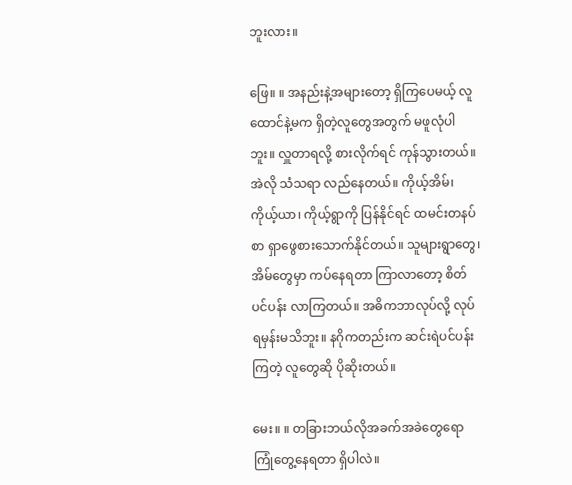ဘူးလား။

ဖြေ။ ။ အနည်းနဲ့အများတော့ ရှိကြပေမယ့် လူထောင်နဲ့မက ရှိတဲ့လူတွေအတွက် မဖူလုံပါဘူး။ လှူတာရလို့ စားလိုက်ရင် ကုန်သွားတယ်။ အဲလို သံသရာ လည်နေတယ်။ ကိုယ့်အိမ်၊ ကိုယ့်ယာ၊ ကိုယ့်ရွာကို ပြန်နိုင်ရင် ထမင်းတနပ်စာ ရှာဖွေစားသောက်နိုင်တယ်။ သူများရွာတွေ၊ အိမ်တွေမှာ ကပ်နေရတာ ကြာလာတော့ စိတ်ပင်ပန်း လာကြတယ်။ အဓိကဘာလုပ်လို့ လုပ်ရမှန်းမသိဘူး။ နဂိုကတည်းက ဆင်းရဲပင်ပန်းကြတဲ့ လူတွေဆို ပိုဆိုးတယ်။

မေး။ ။ တခြားဘယ်လိုအခက်အခဲတွေရော ကြုံတွေ့နေရတာ ရှိပါလဲ။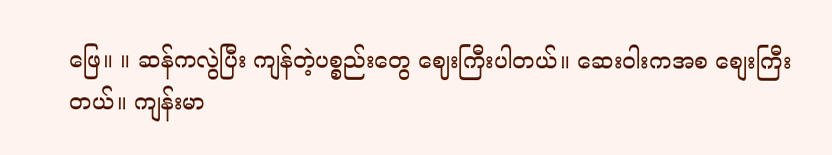ဖြေ။ ။ ဆန်ကလွဲပြီး ကျန်တဲ့ပစ္စည်းတွေ ဈေးကြီးပါတယ်။ ဆေးဝါးကအစ စျေးကြီးတယ်။ ကျန်းမာ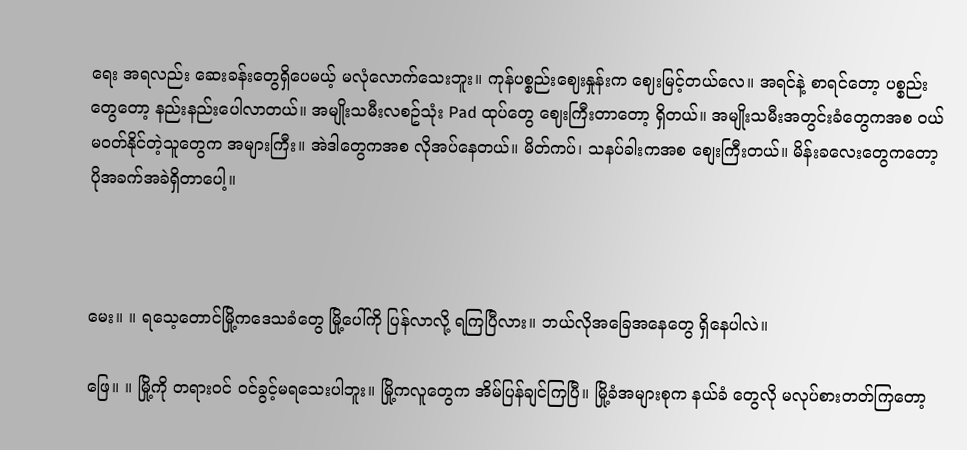ရေး အရလည်း ဆေးခန်းတွေရှိပေမယ့် မလုံလောက်သေးဘူး။ ကုန်ပစ္စည်းဈေးနှုန်းက ဈေးမြင့်တယ်လေ။ အရင်နဲ့ စာရင်တော့ ပစ္စည်းတွေတော့ နည်းနည်းပေါလာတယ်။ အမျိုးသမီးလစဥ်သုံး Pad ထုပ်တွေ ဈေးကြီးတာတော့ ရှိတယ်။ အမျိုးသမီးအတွင်းခံတွေကအစ ဝယ်မဝတ်နိုင်တဲ့သူတွေက အများကြီး။ အဲဒါတွေကအစ လိုအပ်နေတယ်။ မိတ်ကပ်၊ သနပ်ခါးကအစ စျေးကြီးတယ်။ မိန်းခလေးတွေကတော့ ပိုအခက်အခဲရှိတာပေါ့။



မေး။ ။ ရသေ့တောင်မြို့ကဒေသခံတွေ မြို့ပေါ်ကို ပြန်လာလို့ ရကြပြီလား။ ဘယ်လိုအခြေအနေတွေ ရှိနေပါလဲ။

ဖြေ။ ။ မြို့ကို တရားဝင် ဝင်ခွင့်မရသေးပါဘူး။ မြို့ကလူတွေက အိမ်ပြန်ချင်ကြပြီ။ မြို့ခံအများစုက နယ်ခံ တွေလို မလုပ်စားတတ်ကြတော့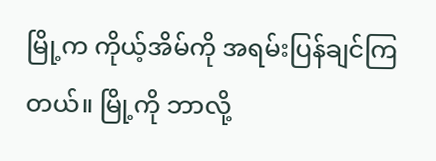မြို့က ကိုယ့်အိမ်ကို အရမ်းပြန်ချင်ကြတယ်။ မြို့ကို ဘာလို့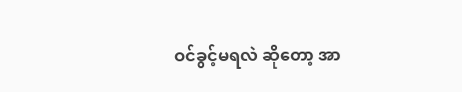ဝင်ခွင့်မရလဲ ဆိုတော့ အာ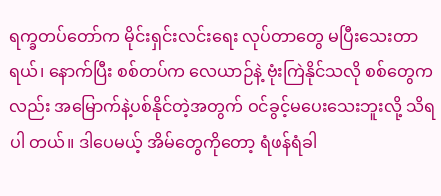ရက္ခတပ်တော်က မိုင်းရှင်းလင်းရေး လုပ်တာတွေ မပြီးသေးတာရယ်၊ နောက်ပြီး စစ်တပ်က လေယာဉ်နဲ့ ဗုံးကြဲနိုင်သလို စစ်တွေကလည်း အမြောက်နဲ့ပစ်နိုင်တဲ့အတွက် ဝင်ခွင့်မပေးသေးဘူးလို့ သိရပါ တယ်။ ဒါပေမယ့် အိမ်တွေကိုတော့ ရံဖန်ရံခါ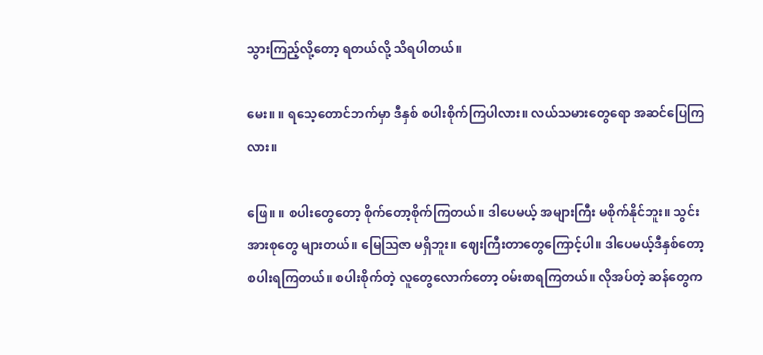သွားကြည့်လို့တော့ ရတယ်လို့ သိရပါတယ်။

မေး။ ။ ရသေ့တောင်ဘက်မှာ ဒီနှစ် စပါးစိုက်ကြပါလား။ လယ်သမားတွေရော အဆင်ပြေကြလား။

ဖြေ။ ။ စပါးတွေတော့ စိုက်တော့စိုက်ကြတယ်။ ဒါပေမယ့် အများကြီး မစိုက်နိုင်ဘူး။ သွင်းအားစုတွေ များတယ်။ မြေဩဇာ မရှိဘူး။ ဈေးကြီးတာတွေကြောင့်ပါ။ ဒါပေမယ့်ဒီနှစ်တော့ စပါးရကြတယ်။ စပါးစိုက်တဲ့ လူတွေလောက်တော့ ဝမ်းစာရကြတယ်။ လိုအပ်တဲ့ ဆန်တွေက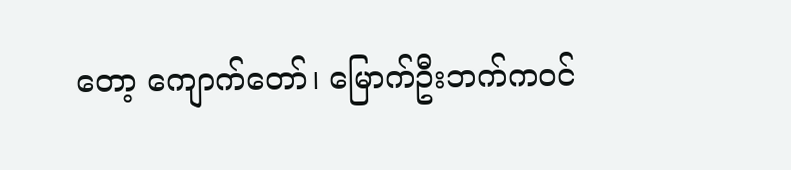တော့ ကျောက်တော်၊ မြောက်ဦးဘက်ကဝင်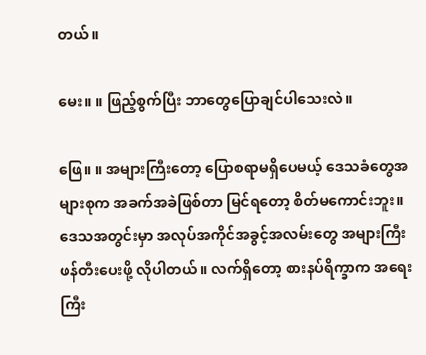တယ်။

မေး။ ။ ဖြည့်စွက်ပြီး ဘာတွေပြောချင်ပါသေးလဲ။

ဖြေ။ ။ အများကြီးတော့ ပြောစရာမရှိပေမယ့် ဒေသခံတွေအများစုက အခက်အခဲဖြစ်တာ မြင်ရတော့ စိတ်မကောင်းဘူး။ ဒေသအတွင်းမှာ အလုပ်အကိုင်အခွင့်အလမ်းတွေ အများကြီး ဖန်တီးပေးဖို့ လိုပါတယ်။ လက်ရှိတော့ စားနပ်ရိက္ခာက အရေးကြီး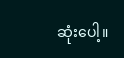ဆုံးပေါ့။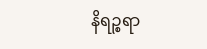နိရဉ္စရာ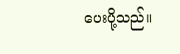ပေးပို့သည်။